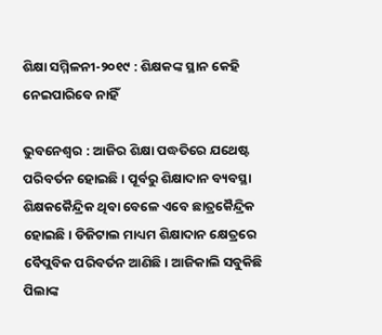ଶିକ୍ଷା ସମ୍ମିଳନୀ-୨୦୧୯ : ଶିକ୍ଷକଙ୍କ ସ୍ଥାନ କେହି ନେଇପାରିବେ ନାହିଁ

ଭୁବନେଶ୍ବର : ଆଜିର ଶିକ୍ଷା ପଦ୍ଧତିରେ ଯଥେଷ୍ଟ ପରିବର୍ତନ ହୋଇଛି। ପୂର୍ବରୁ ଶିକ୍ଷାଦାନ ବ୍ୟବସ୍ଥା ଶିକ୍ଷକକୈନ୍ଦ୍ରିକ ଥିବା ବେ‌ଳେ ଏବେ ଛାତ୍ରକୈନ୍ଦ୍ରିକ ହୋଇଛି। ଡିଜିଟାଲ ମାଧ୍ୟମ ଶିକ୍ଷାଦାନ କ୍ଷେତ୍ରରେ ବୈପ୍ଲବିକ ପରିବର୍ତନ ଆଣିଛି। ଆଜିକାଲି ସବୁକିଛି ପିଲାଙ୍କ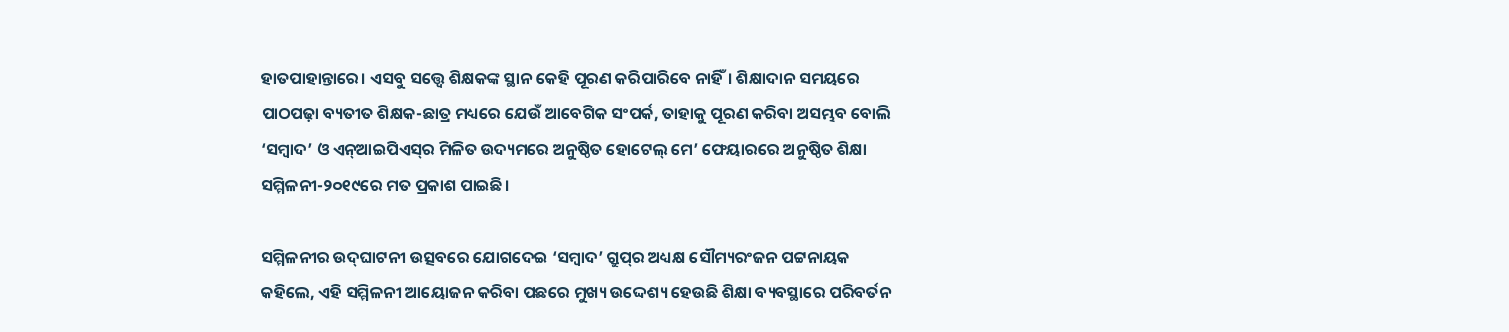ହାତପାହାନ୍ତାରେ। ଏସବୁ ସତ୍ତ୍ବେ ଶିକ୍ଷକଙ୍କ ସ୍ଥାନ କେହି ପୂରଣ କରିପାରିବେ ନାହିଁ। ଶିକ୍ଷାଦାନ ସମୟରେ ପାଠପଢ଼ା ବ୍ୟତୀତ ଶିକ୍ଷକ-ଛାତ୍ର ମଧ୍ୟରେ ଯେଉଁ ଆବେଗିକ ସଂପର୍କ, ତାହାକୁ ପୂରଣ କରିବା ଅସମ୍ଭବ ବୋଲି ‘ସମ୍ବାଦ’ ଓ ଏନ୍‌ଆଇପିଏସ୍‌ର ମିଳିତ ଉଦ୍ୟମରେ ଅନୁଷ୍ଠିତ ହୋଟେଲ୍‌ ମେ’ ଫେୟାରରେ ଅନୁଷ୍ଠିତ ଶିକ୍ଷା ସମ୍ମିଳନୀ-୨୦୧୯ରେ ମତ ପ୍ରକାଶ ପାଇଛି।

ସମ୍ମିଳନୀର ଉଦ୍‌ଘାଟନୀ ଉତ୍ସବରେ ଯୋଗଦେଇ ‘ସମ୍ବାଦ’ ଗ୍ରୁପ୍‌ର ଅଧ୍ୟକ୍ଷ ସୌମ୍ୟରଂଜନ ପଟ୍ଟନାୟକ କହିଲେ, ଏହି ସମ୍ମିଳନୀ ଆୟୋଜନ କରିବା ପଛରେ ମୁଖ୍ୟ ଉଦ୍ଦେଶ୍ୟ ହେଉଛି ଶିକ୍ଷା ବ୍ୟବସ୍ଥାରେ ପରିବର୍ତନ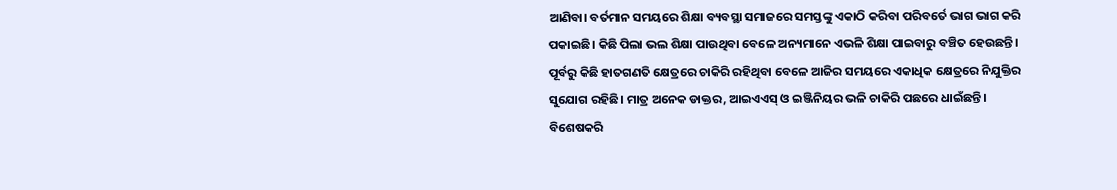ଆଣିବା। ବର୍ତମାନ ସମୟରେ ଶିକ୍ଷା ବ୍ୟବସ୍ଥା ସମାଜରେ ସମସ୍ତଙ୍କୁ ଏକାଠି କରିବା ପରିବର୍ତେ ଭାଗ ଭାଗ କରି ପକାଇଛି। କିଛି ପିଲା ଭଲ ଶିକ୍ଷା ପାଉଥିବା ବେଳେ ଅନ୍ୟମାନେ ଏଭଳି ଶିକ୍ଷା ପାଇବାରୁ ବଞ୍ଚିତ ହେଉଛନ୍ତି। ପୂର୍ବରୁ କିଛି ହାତଗଣତି କ୍ଷେତ୍ରରେ ଚାକିରି ରହିଥିବା ବେଳେ ଆଜିର ସମୟରେ ଏକାଧିକ କ୍ଷେତ୍ରରେ ନିଯୁକ୍ତିର ସୁଯୋଗ ରହିଛି। ମାତ୍ର ଅନେକ ଡାକ୍ତର, ଆଇଏଏସ୍‌ ଓ ଇଞ୍ଜିନିୟର ଭଳି ଚାକିରି ପଛରେ ଧାଇଁଛନ୍ତି। ବିଶେଷକରି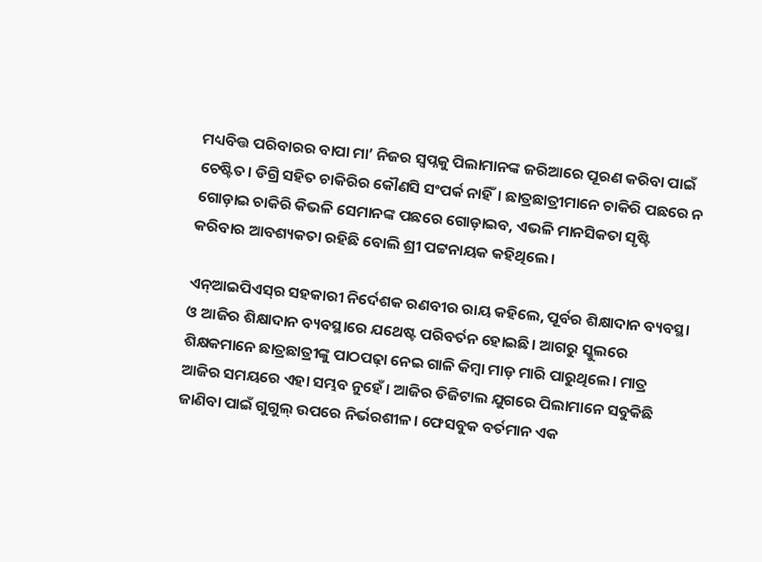ମଧ୍ୟବିତ୍ତ ପରିବାରର ବାପା ମା’ ନିଜର ସ୍ବପ୍ନକୁ ପିଲାମାନଙ୍କ ଜରିଆରେ ପୂରଣ କରିବା ପାଇଁ ଚେଷ୍ଟିତ। ଡିଗ୍ରି ସହିତ ଚାକିରିର କୌଣସି ସଂପର୍କ ନାହିଁ। ଛାତ୍ରଛାତ୍ରୀମାନେ ଚାକିରି ପଛରେ ନ ଗୋଡ଼ାଇ ଚାକିରି କିଭଳି ସେମାନଙ୍କ ପଛରେ ଗୋଡ଼ାଇବ, ଏଭଳି ମାନସିକତା ସୃଷ୍ଟି କରିବାର ଆବଶ୍ୟକତା ରହିଛି ବୋଲି ଶ୍ରୀ ପଟ୍ଟନାୟକ କହିଥିଲେ।

ଏନ୍‌ଆଇପିଏସ୍‌ର ସହକାରୀ ନିର୍ଦେଶକ ରଣବୀର ରାୟ କହିଲେ, ପୂର୍ବର ଶିକ୍ଷାଦାନ ବ୍ୟବସ୍ଥା ଓ ଆଜିର ଶିକ୍ଷାଦାନ ବ୍ୟବସ୍ଥାରେ ଯଥେଷ୍ଟ ପରିବର୍ତନ ହୋଇଛି। ଆଗରୁ ସ୍କୁଲରେ ଶିକ୍ଷକମାନେ ଛାତ୍ରଛାତ୍ରୀଙ୍କୁ ପାଠପଢ଼ା ନେଇ ଗାଳି କିମ୍ବା ମାଡ଼ ମାରି ପାରୁଥିଲେ। ମାତ୍ର ଆଜିର ସମୟରେ ଏହା ସମ୍ଭବ ନୁହେଁ। ଆଜିର ଡିଜିଟାଲ ଯୁଗରେ ପିଲାମାନେ ସବୁକିଛି ଜାଣିବା ପାଇଁ ଗୁଗୁଲ୍ ଉପରେ ନିର୍ଭରଶୀଳ। ଫେସବୁକ ବର୍ତମାନ ଏକ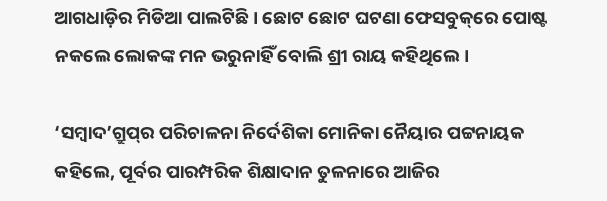ଆଗଧାଡ଼ିର ମିଡିଆ ପାଲଟିଛି। ଛୋଟ ଛୋଟ ଘଟଣା ଫେସବୁକ୍‌ରେ ପୋଷ୍ଟ ନକଲେ ଲୋକଙ୍କ ମନ ଭରୁନାହିଁ ବୋଲି ଶ୍ରୀ ରାୟ କହିଥିଲେ।

‘ସମ୍ବାଦ’ଗ୍ରୁପ୍‌ର ପରିଚାଳନା ନିର୍ଦେଶିକା ମୋନିକା ନୈୟାର ପଟ୍ଟନାୟକ କହିଲେ, ପୂର୍ବର ପାରମ୍ପରିକ ଶିକ୍ଷାଦାନ ତୁଳନାରେ ଆଜିର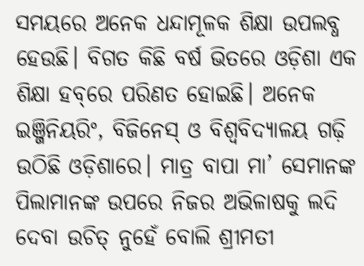ସମୟରେ ଅନେକ ଧନ୍ଦାମୂଳକ ଶିକ୍ଷା ଉପଲବ୍ଧ ହେଉଛି। ବିଗତ କିଛି ବର୍ଷ ଭିତରେ ଓଡ଼ିଶା ଏକ ଶିକ୍ଷା ହବ୍‌ରେ ପରିଣତ ହୋଇଛି। ଅନେକ ଇଞ୍ଜିନିୟରିଂ, ବିଜିନେସ୍ ଓ ବିଶ୍ବବିଦ୍ୟାଳୟ ଗଢ଼ି ଉଠିଛି ଓଡ଼ିଶାରେ। ମାତ୍ର ବାପା ମା’ ସେମାନଙ୍କ ପିଲାମାନଙ୍କ ଉପରେ ନିଜର ଅଭିଳାଷକୁ ଲଦି ଦେବା ଉଚିତ୍ ନୁହେଁ ବୋଲି ଶ୍ରୀମତୀ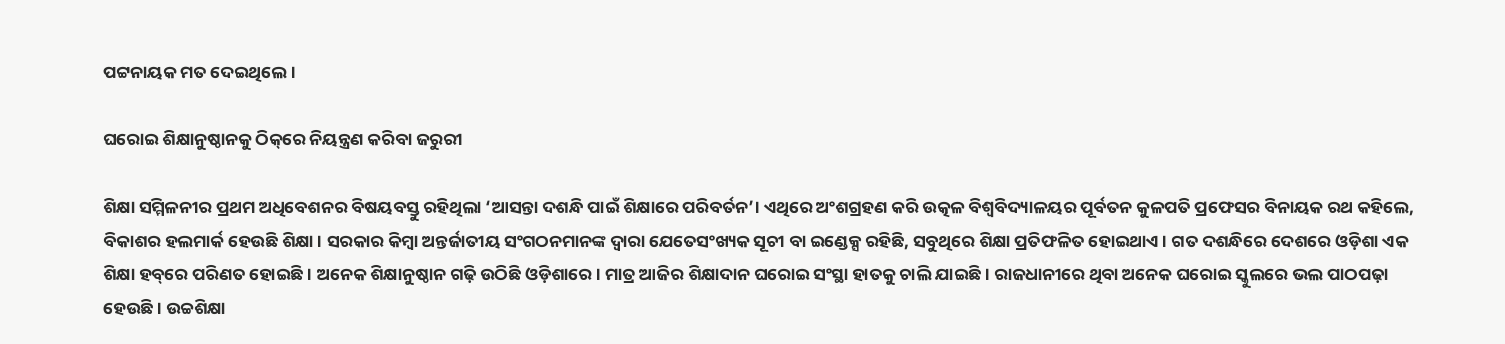ପଟ୍ଟନାୟକ ମତ ଦେଇଥିଲେ।

ଘରୋଇ ଶିକ୍ଷାନୁଷ୍ଠାନକୁ ଠିକ୍‌ରେ ନିୟନ୍ତ୍ରଣ କରିବା ଜରୁରୀ

ଶିକ୍ଷା ସମ୍ମିଳନୀର ପ୍ରଥମ ଅଧିବେଶନର ବିଷୟବସ୍ତୁ ରହିଥିଲା ‘ଆସନ୍ତା ଦଶନ୍ଧି ପାଇଁ ଶିକ୍ଷାରେ ପରିବର୍ତନ’। ଏଥିରେ ଅଂଶଗ୍ରହଣ କରି ଉତ୍କଳ ବିଶ୍ବବିଦ୍ୟାଳୟର ପୂର୍ବତନ କୁଳପତି ପ୍ରଫେସର ବିନାୟକ ରଥ କହିଲେ, ବିକାଶର ହଲମାର୍କ ହେଉଛି ଶିକ୍ଷା। ସରକାର କିମ୍ବା ଅନ୍ତର୍ଜାତୀୟ ସଂଗଠନମାନଙ୍କ ଦ୍ବାରା ଯେତେସଂଖ୍ୟକ ସୂଚୀ ବା ଇଣ୍ଡେକ୍ସ ରହିଛି, ସବୁଥିରେ ଶିକ୍ଷା ପ୍ରତିଫଳିତ ହୋଇଥାଏ। ଗତ ଦଶନ୍ଧିରେ ଦେଶରେ ଓଡ଼ିଶା ଏକ ଶିକ୍ଷା ହବ୍‌ରେ ପରିଣତ ହୋଇଛି। ଅନେକ ଶିକ୍ଷାନୁଷ୍ଠାନ ଗଢ଼ି ଉଠିଛି ଓଡ଼ିଶାରେ। ମାତ୍ର ଆଜିର ଶିକ୍ଷାଦାନ ଘରୋଇ ସଂସ୍ଥା ହାତକୁ ଚାଲି ଯାଇଛି। ରାଜଧାନୀରେ ଥିବା ଅନେକ ଘରୋଇ ସ୍କୁଲରେ ଭଲ ପାଠପଢ଼ା ହେଉଛି। ଉଚ୍ଚଶିକ୍ଷା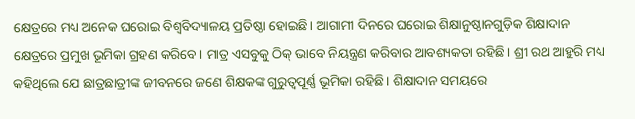କ୍ଷେତ୍ରରେ ମଧ୍ୟ ଅନେକ ଘରୋଇ ବିଶ୍ବବିଦ୍ୟାଳୟ ପ୍ରତିଷ୍ଠା ହୋଇଛି। ଆଗାମୀ ଦିନରେ ଘରୋଇ ଶିକ୍ଷାନୁଷ୍ଠାନଗୁଡ଼ିକ ଶିକ୍ଷାଦାନ କ୍ଷେତ୍ରରେ ପ୍ରମୁଖ ଭୂମିକା ଗ୍ରହଣ କରିବେ। ମାତ୍ର ଏସବୁକୁ ଠିକ୍‌ ଭାବେ ନିୟନ୍ତ୍ରଣ କରିବାର ଆବଶ୍ୟକତା ରହିଛି। ଶ୍ରୀ ରଥ ଆହୁରି ମଧ୍ୟ କହିଥିଲେ ଯେ ଛାତ୍ରଛାତ୍ରୀଙ୍କ ଜୀବନରେ ଜଣେ ଶିକ୍ଷକଙ୍କ ଗୁରୁତ୍ବପୂର୍ଣ୍ଣ ଭୂମିକା ରହିଛି। ଶିକ୍ଷାଦାନ ସମୟରେ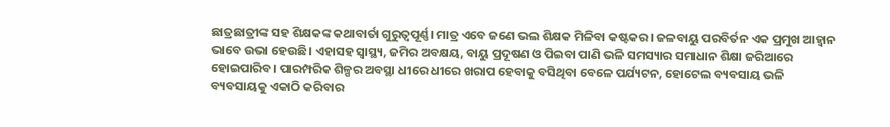ଛାତ୍ରଛାତ୍ରୀଙ୍କ ସହ ଶିକ୍ଷକଙ୍କ କଥାବାର୍ତା ଗୁରୁତ୍ବପୂର୍ଣ୍ଣ। ମାତ୍ର ଏବେ ଜଣେ ଭଲ ଶିକ୍ଷକ ମିଳିବା କଷ୍ଟକର। ଜଳବାୟୁ ପରବିର୍ତନ ଏକ ପ୍ରମୁଖ ଆହ୍ବାନ ଭାବେ ଉଭା ହେଉଛି। ଏହାସହ ସ୍ବାସ୍ଥ୍ୟ, ଜମିର ଅବକ୍ଷୟ, ବାୟୁ ପ୍ରଦୂଷଣ ଓ ପିଇବା ପାଣି ଭଳି ସମସ୍ୟାର ସମାଧାନ ଶିକ୍ଷା ଜରିଆରେ ହୋଇପାରିବ। ପାରମ୍ପରିକ ଶିଳ୍ପର ଅବସ୍ଥା ଧୀରେ ଧୀରେ ଖରାପ ହେବାକୁ ବସିଥିବା ବେଳେ ପର୍ଯ୍ୟଟନ, ହୋଟେଲ ବ୍ୟବସାୟ ଭଳି ବ୍ୟବସାୟକୁ ଏକାଠି କରିବାର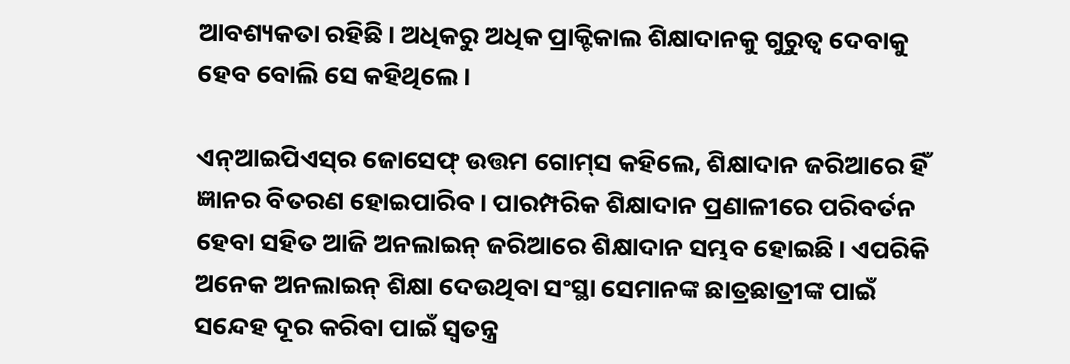ଆବଶ୍ୟକତା ରହିଛି। ଅଧିକରୁ ଅଧିକ ପ୍ରାକ୍ଟିକାଲ ଶିକ୍ଷାଦାନକୁ ଗୁରୁତ୍ବ ଦେବାକୁ ହେବ ବୋଲି ସେ କହିଥିଲେ।

ଏନ୍‌ଆଇପିଏସ୍‌ର ଜୋସେଫ୍ ଉତ୍ତମ ଗୋମ୍‌ସ କହିଲେ, ଶିକ୍ଷାଦାନ ଜରିଆରେ ହିଁ ଜ୍ଞାନର ବିତରଣ ହୋଇପାରିବ। ପାରମ୍ପରିକ ଶିକ୍ଷାଦାନ ପ୍ରଣାଳୀରେ ପରିବର୍ତନ ହେବା ସହିତ ଆଜି ଅନଲାଇନ୍ ଜରିଆରେ ଶିକ୍ଷାଦାନ ସମ୍ଭବ ହୋଇଛି। ଏପରିକି ଅନେକ ଅନଲାଇନ୍ ଶିକ୍ଷା ଦେଉଥିବା ସଂସ୍ଥା ସେମାନଙ୍କ ଛାତ୍ରଛାତ୍ରୀଙ୍କ ପାଇଁ ସନ୍ଦେହ ଦୂର କରିବା ପାଇଁ ସ୍ବତନ୍ତ୍ର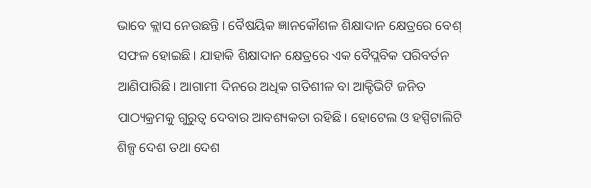ଭାବେ କ୍ଲାସ ନେଉଛନ୍ତି। ବୈଷୟିକ ଜ୍ଞାନକୌଶଳ ଶିକ୍ଷାଦାନ କ୍ଷେତ୍ରରେ ବେଶ୍ ସଫଳ ହୋଇଛି। ଯାହାକି ଶିକ୍ଷାଦାନ କ୍ଷେତ୍ରରେ ଏକ ବୈପ୍ଲବିକ ପରିବର୍ତନ ଆଣିପାରିଛି। ଆଗାମୀ ଦିନରେ ଅଧିକ ଗତିଶୀଳ ବା ଆକ୍ଟିଭିଟି ଜନିତ ପାଠ୍ୟକ୍ରମକୁ ଗୁରୁତ୍ବ ଦେବାର ଆବଶ୍ୟକତା ରହିଛି। ହୋଟେଲ ଓ ହସ୍ପିଟାଲିଟି ଶିଳ୍ପ ଦେଶ ତଥା ଦେଶ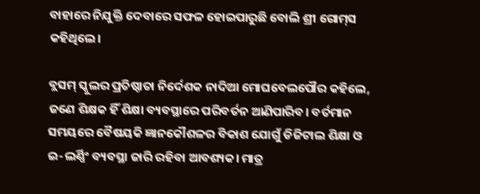ବାହାରେ ନିଯୁକ୍ତି ଦେବାରେ ସଫଳ ହୋଇପାରୁଛି ବୋଲି ଶ୍ରୀ ଗୋମ୍‌ସ କହିଥିଲେ।

ବ୍ଲସମ୍ ସ୍କୁଲର ପ୍ରତିଷ୍ଠାତା ନିର୍ଦେଶକ ନାଦିଆ ମୋଘବେଲପୌର କହିଲେ, ଜଣେ ଶିକ୍ଷକ ହିଁ ଶିକ୍ଷା ବ୍ୟବସ୍ଥାରେ ପରିବର୍ତନ ଆଣିପାରିବ। ବର୍ତମାନ ସମୟରେ ବୈଷୟକି ଜ୍ଞାନକୌଶଳର ବିକାଶ ଯୋଗୁଁ ଡିଜିଟାଲ ଶିକ୍ଷା ଓ ଇ-ଲର୍ଣ୍ଣିଂ ବ୍ୟବସ୍ଥା ଜାରି ରହିବା ଆବଶ୍ୟକ। ‌ମାତ୍ର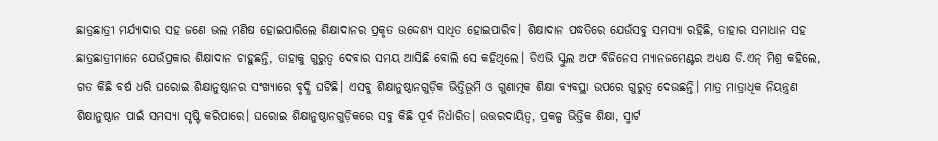ଛାତ୍ରଛାତ୍ରୀ ମର୍ଯ୍ୟାଦାର ସହ ଜଣେ ଭଲ ମଣିଷ ହୋଇପାରିଲେ ଶିକ୍ଷାଦାନର ପ୍ରକୃତ ଉଦ୍ଦେଶ୍ୟ ସାଧିତ ହୋଇପାରିବ। ଶିକ୍ଷାଦାନ ପଦ୍ଧତିରେ ଯେଉଁସବୁ ସମସ୍ୟା ରହିଛି, ତାହାର ସମାଧାନ ସହ ଛାତ୍ରଛାତ୍ରୀମାନେ ଯେଉଁପ୍ରକାର ଶିକ୍ଷାଦାନ ଚାହୁଛନ୍ତି, ତାହାକୁ ଗୁରୁତ୍ବ ଦେବାର ସମୟ ଆସିଛି ବୋଲି ସେ କହିଥିଲେ। ଡିଏଭି ସ୍କୁଲ ଅଫ ବିଜିନେସ ମ୍ୟାନଜମେଣ୍ଟର ଅଧ୍ୟକ୍ଷ ଡି.ଏନ୍ ମିଶ୍ର କହିଲେ, ଗତ କିଛି ବର୍ଷ ଧରି ଘରୋଇ ଶିକ୍ଷାନୁଷ୍ଠାନର ସଂଖ୍ୟାରେ ବୃଦ୍ଧି ଘଟିଛି। ଏସବୁ ଶିକ୍ଷାନୁଷ୍ଠାନଗୁଡ଼ିକ ଭିତ୍ତିଭୂମି ଓ ଗୁଣାତ୍ମକ ଶିକ୍ଷା ବ୍ୟବସ୍ଥା ଉପରେ ଗୁରୁତ୍ବ ଦେଉଛନ୍ତି। ମାତ୍ର ମାତ୍ରାଧିକ ନିୟନ୍ତ୍ରଣ ଶିକ୍ଷାନୁଷ୍ଠାନ ପାଇଁ ସମସ୍ୟା ସୃଷ୍ଟି କରିପାରେ। ଘରୋଇ ଶିକ୍ଷାନୁଷ୍ଠାନଗୁଡ଼ିକରେ ସବୁ କିଛି ପୂର୍ବ ନିର୍ଧାରିତ। ଉତ୍ତରଦାୟିତ୍ବ, ପ୍ରକଳ୍ପ ଭିତ୍ତିକ ଶିକ୍ଷା, ସ୍ମାର୍ଟ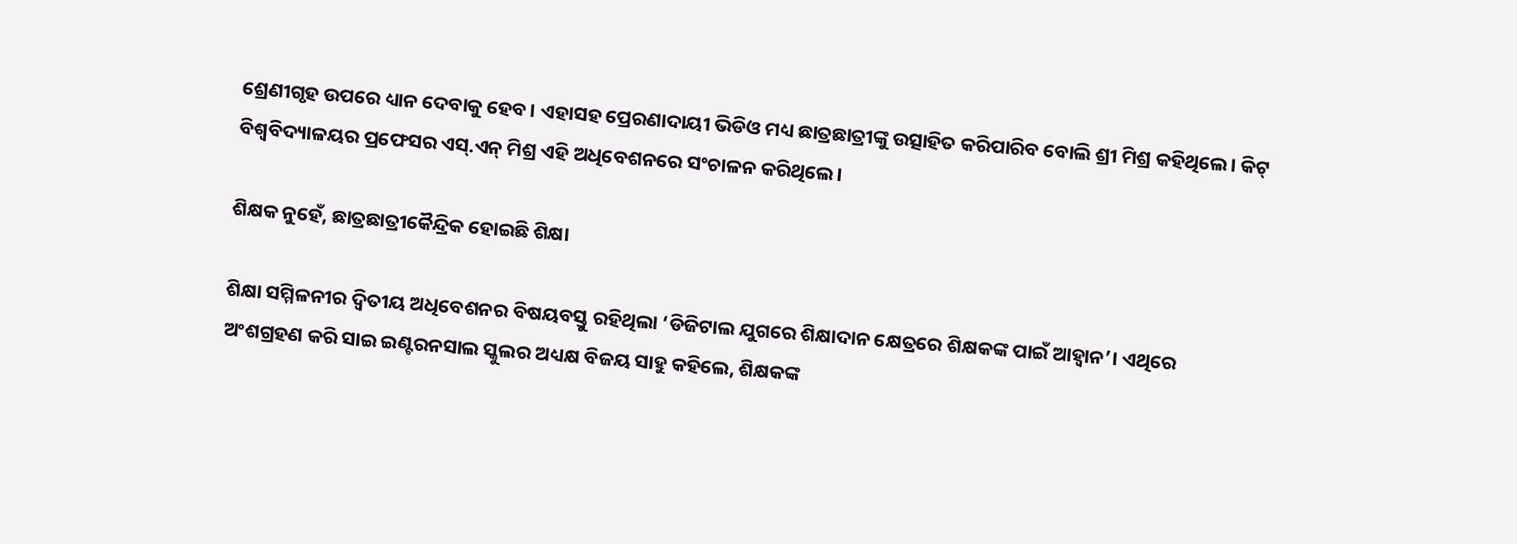ଶ୍ରେଣୀଗୃହ ଉପରେ ଧ୍ୟାନ ଦେବାକୁ ହେବ। ଏହାସହ ପ୍ରେରଣାଦାୟୀ ଭିଡିଓ ମଧ୍ୟ ଛାତ୍ରଛାତ୍ରୀଙ୍କୁ ଉତ୍ସାହିତ କରିପାରିବ ବୋଲି ଶ୍ରୀ ମିଶ୍ର କହିଥିଲେ। କିଟ୍ ବିଶ୍ବବିଦ୍ୟାଳୟର ପ୍ରଫେସର ଏସ୍‌.ଏନ୍ ମିଶ୍ର ଏହି ଅଧିବେଶନରେ ସଂଚାଳନ କରିଥିଲେ।

ଶିକ୍ଷକ ନୁହେଁ, ଛାତ୍ରଛାତ୍ରୀକୈନ୍ଦ୍ରିକ ହୋଇଛି ଶିକ୍ଷା

ଶିକ୍ଷା ସମ୍ମିଳନୀର ଦ୍ବିତୀୟ ଅଧିବେଶନର ବିଷୟବସ୍ତୁ ରହିଥିଲା ‘ଡିଜିଟାଲ ଯୁଗରେ ଶିକ୍ଷାଦାନ କ୍ଷେତ୍ରରେ ଶିକ୍ଷକଙ୍କ ପାଇଁ ଆହ୍ବାନ’। ଏଥିରେ ଅଂଶଗ୍ରହଣ କରି ସାଇ ଇଣ୍ଟରନସାଲ ସ୍କୁଲର ଅଧ୍ୟକ୍ଷ ବିଜୟ ସାହୁ କହିଲେ, ଶିକ୍ଷକଙ୍କ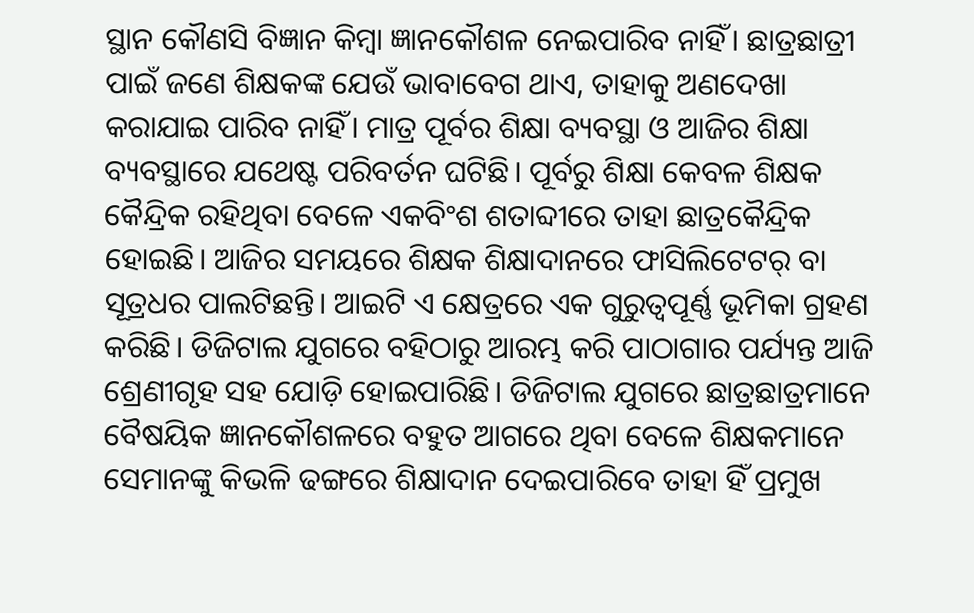ସ୍ଥାନ କୌଣସି ବିଜ୍ଞାନ କିମ୍ବା ଜ୍ଞାନକୌଶଳ ନେଇପାରିବ ନାହିଁ। ଛାତ୍ରଛାତ୍ରୀ ପାଇଁ ଜଣେ ଶିକ୍ଷକଙ୍କ ଯେଉଁ ଭାବାବେଗ ଥାଏ, ତାହାକୁ ଅଣଦେଖା କରାଯାଇ ପାରିବ ନାହିଁ। ମାତ୍ର ପୂର୍ବର ଶିକ୍ଷା ବ୍ୟବସ୍ଥା ଓ ଆଜିର ଶିକ୍ଷା ବ୍ୟବସ୍ଥାରେ ଯଥେଷ୍ଟ ପରିବର୍ତନ ଘଟିଛି। ପୂର୍ବରୁ ଶିକ୍ଷା କେବଳ ଶିକ୍ଷକ କୈନ୍ଦ୍ରିକ ରହିଥିବା ବେଳେ ଏକବିଂଶ ଶତାବ୍ଦୀରେ ତାହା ଛାତ୍ରକୈନ୍ଦ୍ରିକ ହୋଇଛି। ଆଜିର ସମୟରେ ଶିକ୍ଷକ ଶିକ୍ଷାଦାନରେ ଫାସିଲିଟେଟର୍‌ ବା ସୂତ୍ରଧର ପାଲଟିଛନ୍ତି। ଆଇଟି ଏ କ୍ଷେତ୍ରରେ ଏକ ଗୁରୁତ୍ବପୂର୍ଣ୍ଣ ଭୂମିକା ଗ୍ରହଣ କରିଛି। ଡିଜିଟାଲ ଯୁଗରେ ବହିଠାରୁ ଆରମ୍ଭ କରି ପାଠାଗାର ପର୍ଯ୍ୟନ୍ତ ଆଜି ଶ୍ରେଣୀଗୃହ ସହ ଯୋଡ଼ି ହୋଇପାରିଛି। ଡିଜିଟାଲ ଯୁଗରେ ଛାତ୍ରଛାତ୍ରମାନେ ବୈଷୟିକ ଜ୍ଞାନ‌କୌଶଳରେ ବହୁତ ଆଗରେ ଥିବା ବେଳେ ଶିକ୍ଷକମାନେ ସେମାନଙ୍କୁ କିଭଳି ଢଙ୍ଗରେ ଶିକ୍ଷାଦାନ ଦେଇପାରିବେ ତାହା ହିଁ ପ୍ରମୁଖ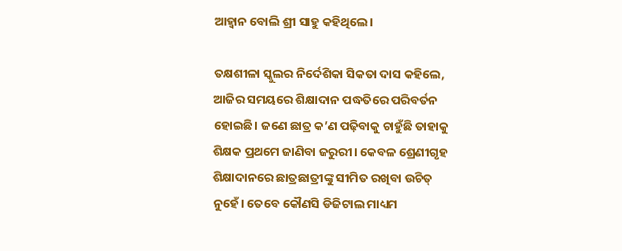ଆହ୍ବାନ ବୋଲି ଶ୍ରୀ ସାହୁ କହିଥିଲେ।

ତକ୍ଷଶୀଳା ସ୍କୁଲର ନିର୍ଦେଶିକା ସିକତା ଦାସ କହିଲେ, ଆଜିର ସମୟରେ ଶିକ୍ଷାଦାନ ପଦ୍ଧତିରେ ପରିବର୍ତନ ହୋଇଛି। ଜଣେ ଛାତ୍ର କ’ଣ ପଢ଼ିବାକୁ ଚାହୁଁଛି ତାହାକୁ ଶିକ୍ଷକ ପ୍ରଥମେ ଜାଣିବା ଜରୁରୀ। କେବଳ ଶ୍ରେଣୀଗୃହ ଶିକ୍ଷାଦାନରେ ଛାତ୍ରଛାତ୍ରୀଙ୍କୁ ସୀମିତ ରଖିବା ଉଚିତ୍ ନୁହେଁ। ତେବେ କୌଣସି ଡିଜିଟାଲ ମାଧ୍ୟମ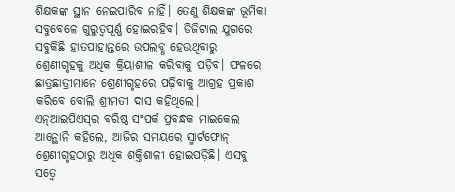ଶିକ୍ଷକଙ୍କ ସ୍ଥାନ ନେଇପାରିବ ନାହିଁ। ତେଣୁ ଶିକ୍ଷକଙ୍କ ଭୂମିକା ସବୁବେଳେ ଗୁରୁତ୍ବପୂର୍ଣ୍ଣ ହୋଇରହିବ। ଡିଜିଟାଲ ଯୁଗରେ ସବୁକିଛି ହାତପାହାନ୍ତରେ ଉପଲବ୍ଧ ହେଉଥିବାରୁ ଶ୍ରେଣୀଗୃହକୁ ଅଧିକ କ୍ରିୟାଶୀଳ କରିବାକୁ ପଡ଼ିବ। ଫଳରେ ଛାତ୍ରଛାତ୍ରୀମାନେ ଶ୍ରେଣୀଗୃହରେ ପଢ଼ିବାକୁ ଆଗ୍ରହ ପ୍ରକାଶ କରିବେ ବୋଲି ଶ୍ରୀମତୀ ଦାସ କହିଥିଲେ। ଏନ୍‌ଆଇପିଏସ୍‌ର ବରିଷ୍ଠ ସଂପର୍କ ପ୍ରବନ୍ଧକ ମାଇକେଲ ଆନ୍ଥୋନି କହିଲେ, ଆଜିର ସମୟରେ ସ୍ମାର୍ଟଫୋନ୍ ଶ୍ରେଣୀଗୃହଠାରୁ ଅଧିକ ଶକ୍ତିଶାଳୀ ହୋଇପଡ଼ିଛି। ଏସବୁ ସତ୍ବେ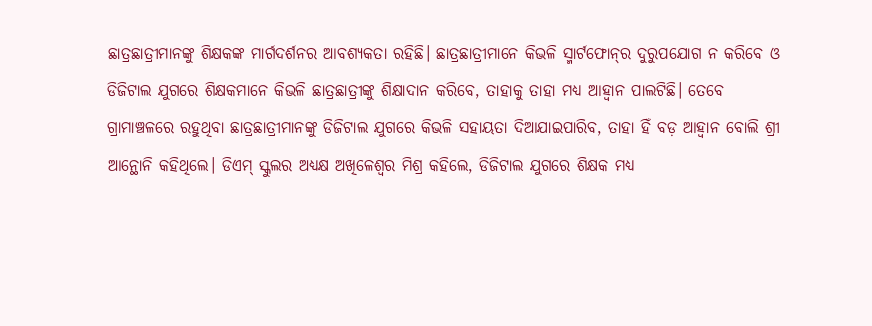ଛାତ୍ରଛାତ୍ରୀମାନଙ୍କୁ ଶିକ୍ଷକଙ୍କ ମାର୍ଗଦର୍ଶନର ଆବଶ୍ୟକତା ରହିଛି। ଛାତ୍ରଛାତ୍ରୀମାନେ କିଭଳି ସ୍ମାର୍ଟଫୋନ୍‌ର ଦୁରୁପ‌ଯୋଗ ନ କରିବେ ଓ ଡିଜିଟାଲ ଯୁଗରେ ଶିକ୍ଷକମାନେ କିଭଳି ଛାତ୍ରଛାତ୍ରୀଙ୍କୁ ଶିକ୍ଷାଦାନ କରିବେ, ତାହାକୁ ତାହା ମଧ୍ୟ ଆହ୍ବାନ ପାଲଟିଛି। ତେବେ ଗ୍ରାମାଞ୍ଚଳରେ ରହୁଥିବା ଛାତ୍ରଛାତ୍ରୀମାନଙ୍କୁ ଡିଜିଟାଲ ଯୁଗରେ କିଭଳି ସହାୟତା ଦିଆଯାଇପାରିବ, ତାହା ହିଁ ବଡ଼ ଆହ୍ବାନ ବୋଲି ଶ୍ରୀ ଆନ୍ଥୋନି କହିଥିଲେ। ଡିଏମ୍‌ ସ୍କୁଲର ଅଧ୍ୟକ୍ଷ ଅଖିଳେଶ୍ବର ମିଶ୍ର କହିଲେ, ଡିଜିଟାଲ ଯୁଗରେ ଶିକ୍ଷକ ମଧ୍ୟ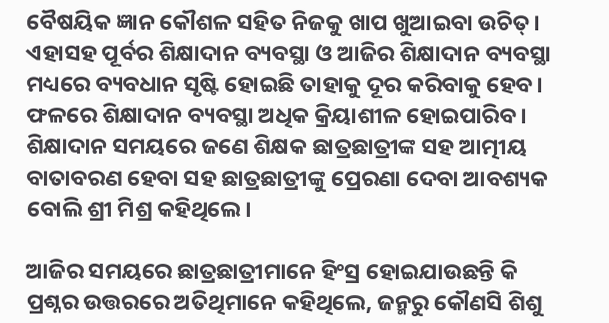ବୈଷୟିକ ଜ୍ଞାନ କୌଶଳ ସହିତ ନିଜକୁ ଖାପ ଖୁଆଇବା ଉଚିତ୍। ଏହାସହ ପୂର୍ବର ଶିକ୍ଷାଦାନ ବ୍ୟବସ୍ଥା ଓ ଆଜିର ଶିକ୍ଷାଦାନ ବ୍ୟବସ୍ଥା ମଧ୍ୟରେ ବ୍ୟବଧାନ ସୃଷ୍ଟି ହୋଇଛି ତାହାକୁ ଦୂର କରିବାକୁ ହେବ। ଫଳ‌ରେ ଶିକ୍ଷାଦାନ ବ୍ୟବସ୍ଥା ଅଧିକ କ୍ରିୟାଶୀଳ ହୋଇପାରିବ। ଶିକ୍ଷାଦାନ ସମୟରେ ଜଣେ ଶିକ୍ଷକ ଛାତ୍ରଛାତ୍ରୀଙ୍କ ସହ ଆତ୍ମୀୟ ବାତାବରଣ ହେବା ସହ ଛାତ୍ରଛାତ୍ରୀଙ୍କୁ ପ୍ରେରଣା ଦେବା ଆବଶ୍ୟକ ବୋଲି ଶ୍ରୀ ମିଶ୍ର କହିଥିଲେ।

ଆଜିର ସମୟରେ ଛାତ୍ରଛାତ୍ରୀମାନେ ହିଂସ୍ର ହୋଇଯାଉଛନ୍ତି କି ପ୍ରଶ୍ନର ଉତ୍ତରରେ ଅତିଥିମାନେ କହିଥିଲେ, ଜନ୍ମରୁ କୌଣସି ଶିଶୁ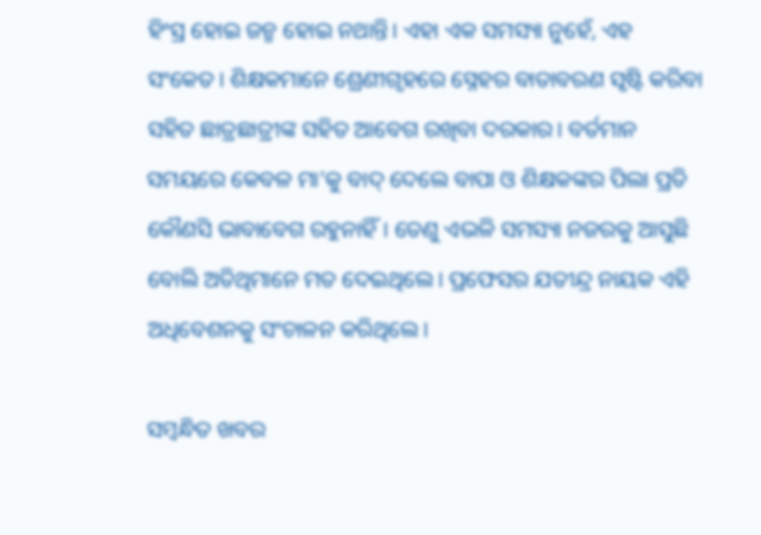ହିଂସ୍ର ହୋଇ ଜନ୍ମ ହୋଇ ନଥାନ୍ତି। ଏହା ଏକ ସମସ୍ୟା ନୁହେଁ, ଏହ ସଂକେତ। ଶିକ୍ଷକମାନେ ଶ୍ରେଣୀଗୃହରେ ସ୍ନେହର ବାତାବରଣ ସୃଷ୍ଟି କରିବା ସହିତ ଛାତ୍ରଛାତ୍ରୀଙ୍କ ସହିତ ଆବେଗ ରଖିବା ଦରକାର। ବର୍ତମାନ ସମୟରେ କେବଳ ମା’କୁ ବାଦ୍ ଦେଲେ ବାପା ଓ ଶିକ୍ଷକଙ୍କର ପିଲା ପ୍ରତି କୌଣସି ଭାବାବେଗ ରହୁନାହିଁ। ତେଣୁ ଏଭଳି ସମସ୍ୟା ନଜରକୁ ଆସୁଛି ବୋଲି ଅତିଥିମାନେ ମତ ଦେଇଥିଲେ। ପ୍ରଫେସର ଯତୀନ୍ଦ୍ର ନାୟକ ଏହି ଅଧିବେଶନକୁ ସଂଚାଳନ କରିଥିଲେ।

ସମ୍ବନ୍ଧିତ ଖବର